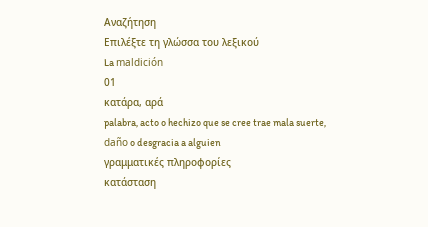Αναζήτηση
Επιλέξτε τη γλώσσα του λεξικού
La maldición
01
κατάρα, αρά
palabra, acto o hechizo que se cree trae mala suerte, daño o desgracia a alguien
γραμματικές πληροφορίες
κατάσταση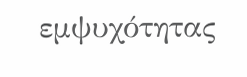εμψυχότητας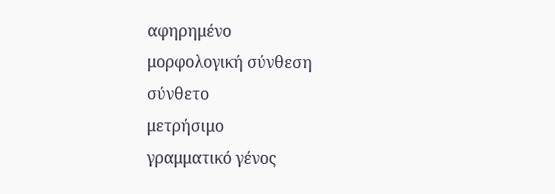αφηρημένο
μορφολογική σύνθεση
σύνθετο
μετρήσιμο
γραμματικό γένος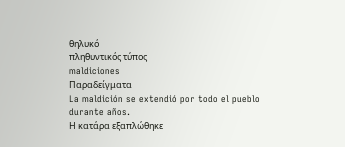θηλυκό
πληθυντικός τύπος
maldiciones
Παραδείγματα
La maldición se extendió por todo el pueblo durante años.
Η κατάρα εξαπλώθηκε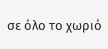σε όλο το χωριό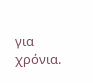για χρόνια.